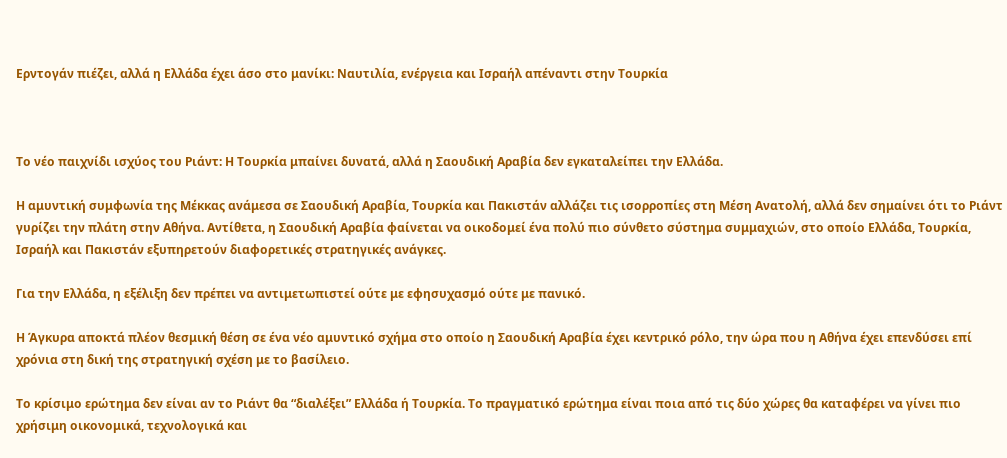Ερντογάν πιέζει, αλλά η Ελλάδα έχει άσο στο μανίκι: Ναυτιλία, ενέργεια και Ισραήλ απέναντι στην Τουρκία



Το νέο παιχνίδι ισχύος του Ριάντ: Η Τουρκία μπαίνει δυνατά, αλλά η Σαουδική Αραβία δεν εγκαταλείπει την Ελλάδα.

Η αμυντική συμφωνία της Μέκκας ανάμεσα σε Σαουδική Αραβία, Τουρκία και Πακιστάν αλλάζει τις ισορροπίες στη Μέση Ανατολή, αλλά δεν σημαίνει ότι το Ριάντ γυρίζει την πλάτη στην Αθήνα. Αντίθετα, η Σαουδική Αραβία φαίνεται να οικοδομεί ένα πολύ πιο σύνθετο σύστημα συμμαχιών, στο οποίο Ελλάδα, Τουρκία, Ισραήλ και Πακιστάν εξυπηρετούν διαφορετικές στρατηγικές ανάγκες.

Για την Ελλάδα, η εξέλιξη δεν πρέπει να αντιμετωπιστεί ούτε με εφησυχασμό ούτε με πανικό.

Η Άγκυρα αποκτά πλέον θεσμική θέση σε ένα νέο αμυντικό σχήμα στο οποίο η Σαουδική Αραβία έχει κεντρικό ρόλο, την ώρα που η Αθήνα έχει επενδύσει επί χρόνια στη δική της στρατηγική σχέση με το βασίλειο.

Το κρίσιμο ερώτημα δεν είναι αν το Ριάντ θα “διαλέξει” Ελλάδα ή Τουρκία. Το πραγματικό ερώτημα είναι ποια από τις δύο χώρες θα καταφέρει να γίνει πιο χρήσιμη οικονομικά, τεχνολογικά και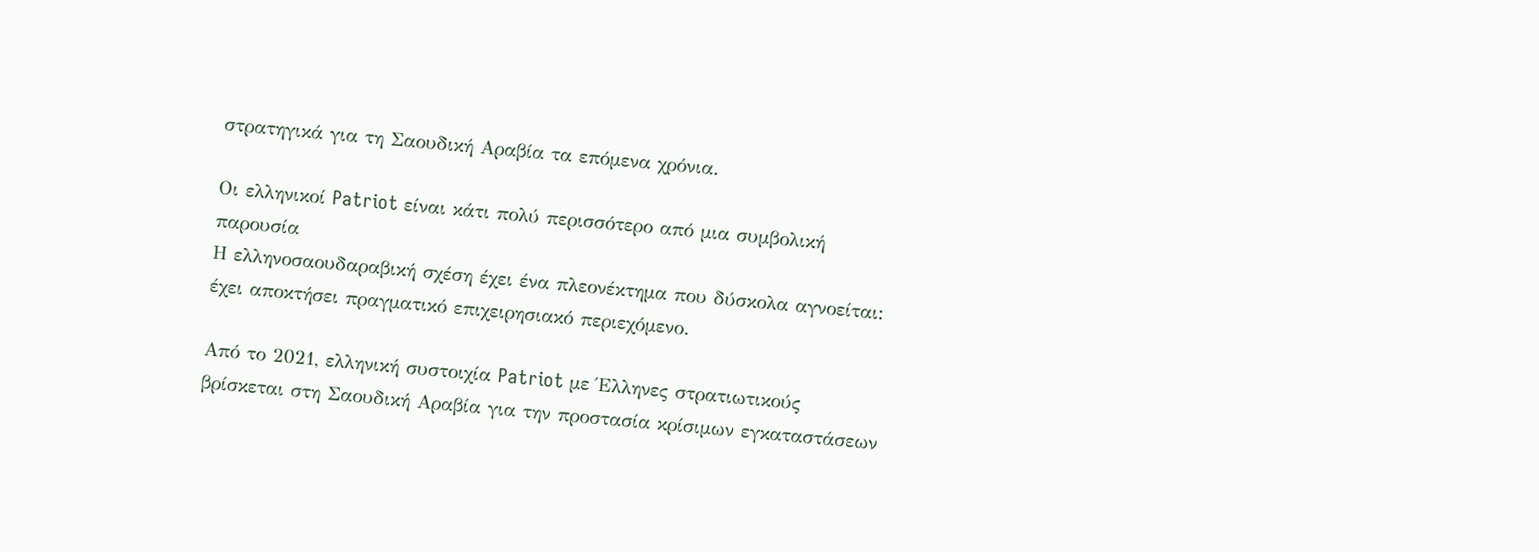στρατηγικά για τη Σαουδική Αραβία τα επόμενα χρόνια.

Οι ελληνικοί Patriot είναι κάτι πολύ περισσότερο από μια συμβολική παρουσία
Η ελληνοσαουδαραβική σχέση έχει ένα πλεονέκτημα που δύσκολα αγνοείται: έχει αποκτήσει πραγματικό επιχειρησιακό περιεχόμενο.

Από το 2021, ελληνική συστοιχία Patriot με Έλληνες στρατιωτικούς βρίσκεται στη Σαουδική Αραβία για την προστασία κρίσιμων εγκαταστάσεων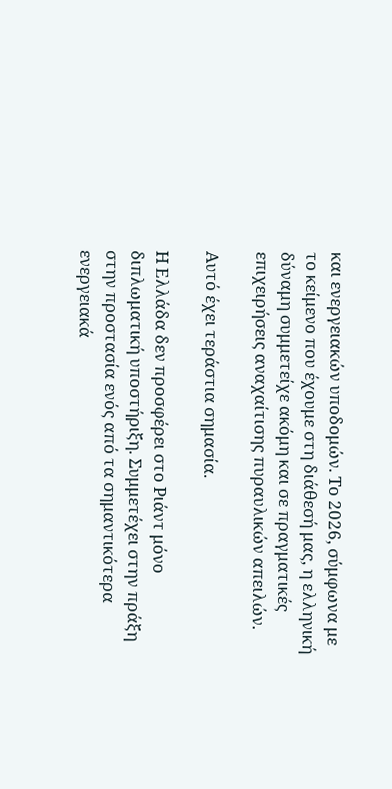και ενεργειακών υποδομών. Το 2026, σύμφωνα με το κείμενο που έχουμε στη διάθεσή μας, η ελληνική δύναμη συμμετείχε ακόμη και σε πραγματικές επιχειρήσεις αναχαίτισης πυραυλικών απειλών.

Αυτό έχει τεράστια σημασία.

Η Ελλάδα δεν προσφέρει στο Ριάντ μόνο διπλωματική υποστήριξη. Συμμετέχει στην πράξη στην προστασία ενός από τα σημαντικότερα ενεργειακά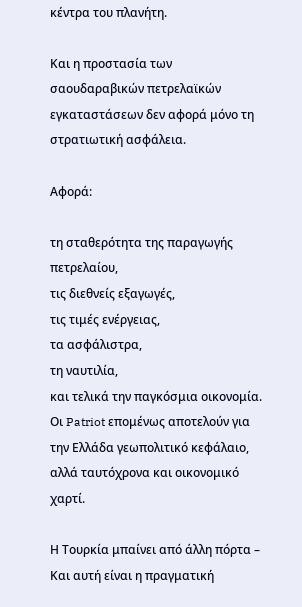κέντρα του πλανήτη.

Και η προστασία των σαουδαραβικών πετρελαϊκών εγκαταστάσεων δεν αφορά μόνο τη στρατιωτική ασφάλεια.

Αφορά:

τη σταθερότητα της παραγωγής πετρελαίου,
τις διεθνείς εξαγωγές,
τις τιμές ενέργειας,
τα ασφάλιστρα,
τη ναυτιλία,
και τελικά την παγκόσμια οικονομία.
Οι Patriot επομένως αποτελούν για την Ελλάδα γεωπολιτικό κεφάλαιο, αλλά ταυτόχρονα και οικονομικό χαρτί.

Η Τουρκία μπαίνει από άλλη πόρτα – Και αυτή είναι η πραγματική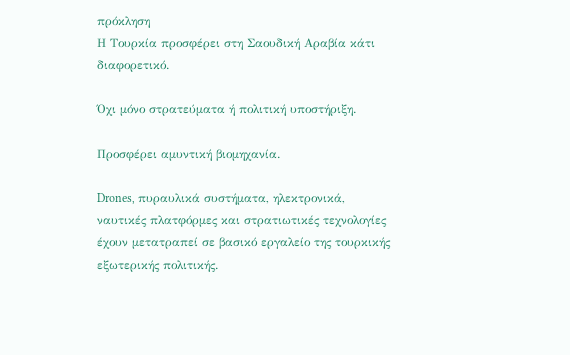πρόκληση
Η Τουρκία προσφέρει στη Σαουδική Αραβία κάτι διαφορετικό.

Όχι μόνο στρατεύματα ή πολιτική υποστήριξη.

Προσφέρει αμυντική βιομηχανία.

Drones, πυραυλικά συστήματα, ηλεκτρονικά, ναυτικές πλατφόρμες και στρατιωτικές τεχνολογίες έχουν μετατραπεί σε βασικό εργαλείο της τουρκικής εξωτερικής πολιτικής.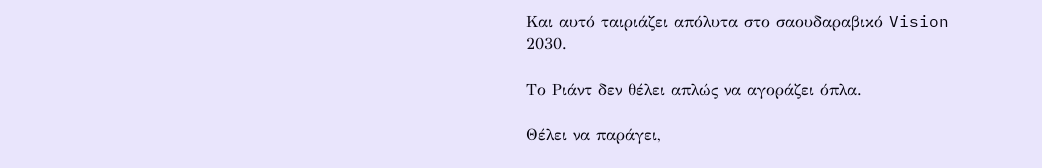Και αυτό ταιριάζει απόλυτα στο σαουδαραβικό Vision 2030.

Το Ριάντ δεν θέλει απλώς να αγοράζει όπλα.

Θέλει να παράγει,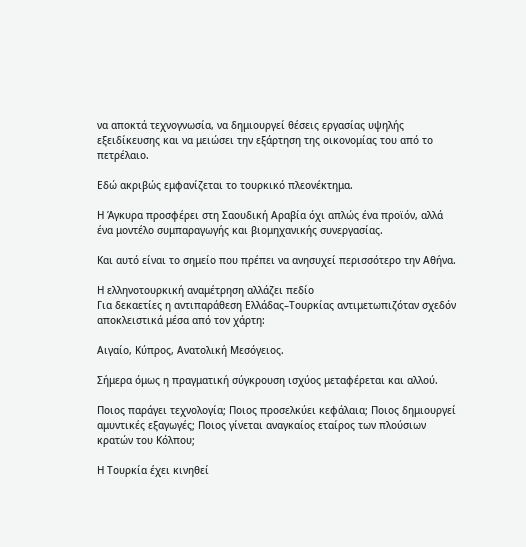να αποκτά τεχνογνωσία, να δημιουργεί θέσεις εργασίας υψηλής εξειδίκευσης και να μειώσει την εξάρτηση της οικονομίας του από το πετρέλαιο.

Εδώ ακριβώς εμφανίζεται το τουρκικό πλεονέκτημα.

Η Άγκυρα προσφέρει στη Σαουδική Αραβία όχι απλώς ένα προϊόν, αλλά ένα μοντέλο συμπαραγωγής και βιομηχανικής συνεργασίας.

Και αυτό είναι το σημείο που πρέπει να ανησυχεί περισσότερο την Αθήνα.

Η ελληνοτουρκική αναμέτρηση αλλάζει πεδίο
Για δεκαετίες η αντιπαράθεση Ελλάδας–Τουρκίας αντιμετωπιζόταν σχεδόν αποκλειστικά μέσα από τον χάρτη:

Αιγαίο, Κύπρος, Ανατολική Μεσόγειος.

Σήμερα όμως η πραγματική σύγκρουση ισχύος μεταφέρεται και αλλού.

Ποιος παράγει τεχνολογία; Ποιος προσελκύει κεφάλαια; Ποιος δημιουργεί αμυντικές εξαγωγές; Ποιος γίνεται αναγκαίος εταίρος των πλούσιων κρατών του Κόλπου;

Η Τουρκία έχει κινηθεί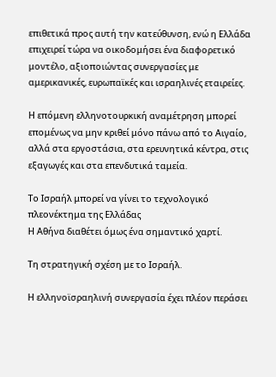επιθετικά προς αυτή την κατεύθυνση, ενώ η Ελλάδα επιχειρεί τώρα να οικοδομήσει ένα διαφορετικό μοντέλο, αξιοποιώντας συνεργασίες με αμερικανικές, ευρωπαϊκές και ισραηλινές εταιρείες.

Η επόμενη ελληνοτουρκική αναμέτρηση μπορεί επομένως να μην κριθεί μόνο πάνω από το Αιγαίο, αλλά στα εργοστάσια, στα ερευνητικά κέντρα, στις εξαγωγές και στα επενδυτικά ταμεία.

Το Ισραήλ μπορεί να γίνει το τεχνολογικό πλεονέκτημα της Ελλάδας
Η Αθήνα διαθέτει όμως ένα σημαντικό χαρτί.

Τη στρατηγική σχέση με το Ισραήλ.

Η ελληνοϊσραηλινή συνεργασία έχει πλέον περάσει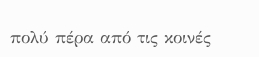πολύ πέρα από τις κοινές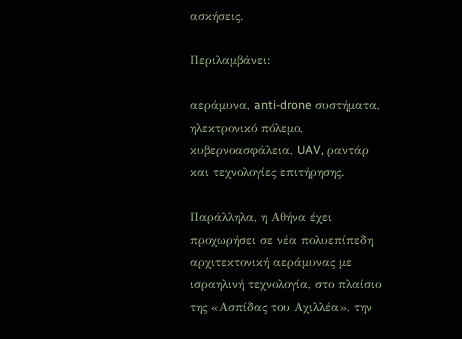ασκήσεις.

Περιλαμβάνει:

αεράμυνα, anti-drone συστήματα, ηλεκτρονικό πόλεμο, κυβερνοασφάλεια, UAV, ραντάρ και τεχνολογίες επιτήρησης.

Παράλληλα, η Αθήνα έχει προχωρήσει σε νέα πολυεπίπεδη αρχιτεκτονική αεράμυνας με ισραηλινή τεχνολογία, στο πλαίσιο της «Ασπίδας του Αχιλλέα», την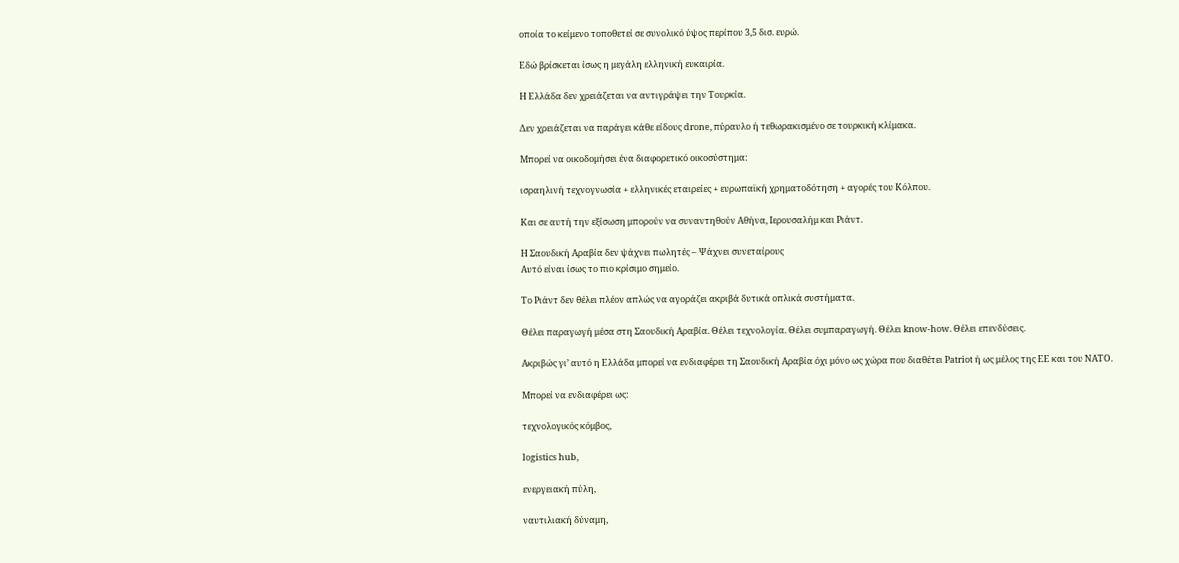οποία το κείμενο τοποθετεί σε συνολικό ύψος περίπου 3,5 δισ. ευρώ.

Εδώ βρίσκεται ίσως η μεγάλη ελληνική ευκαιρία.

Η Ελλάδα δεν χρειάζεται να αντιγράψει την Τουρκία.

Δεν χρειάζεται να παράγει κάθε είδους drone, πύραυλο ή τεθωρακισμένο σε τουρκική κλίμακα.

Μπορεί να οικοδομήσει ένα διαφορετικό οικοσύστημα:

ισραηλινή τεχνογνωσία + ελληνικές εταιρείες + ευρωπαϊκή χρηματοδότηση + αγορές του Κόλπου.

Και σε αυτή την εξίσωση μπορούν να συναντηθούν Αθήνα, Ιερουσαλήμ και Ριάντ.

Η Σαουδική Αραβία δεν ψάχνει πωλητές – Ψάχνει συνεταίρους
Αυτό είναι ίσως το πιο κρίσιμο σημείο.

Το Ριάντ δεν θέλει πλέον απλώς να αγοράζει ακριβά δυτικά οπλικά συστήματα.

Θέλει παραγωγή μέσα στη Σαουδική Αραβία. Θέλει τεχνολογία. Θέλει συμπαραγωγή. Θέλει know-how. Θέλει επενδύσεις.

Ακριβώς γι’ αυτό η Ελλάδα μπορεί να ενδιαφέρει τη Σαουδική Αραβία όχι μόνο ως χώρα που διαθέτει Patriot ή ως μέλος της ΕΕ και του ΝΑΤΟ.

Μπορεί να ενδιαφέρει ως:

τεχνολογικός κόμβος,

logistics hub,

ενεργειακή πύλη,

ναυτιλιακή δύναμη,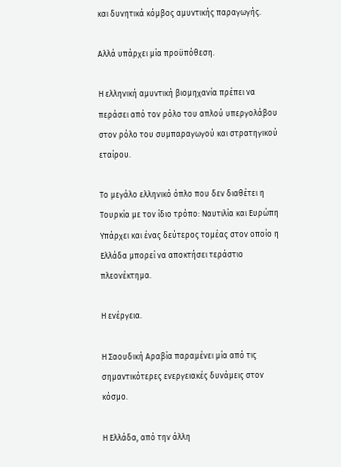και δυνητικά κόμβος αμυντικής παραγωγής.

Αλλά υπάρχει μία προϋπόθεση.

Η ελληνική αμυντική βιομηχανία πρέπει να περάσει από τον ρόλο του απλού υπεργολάβου στον ρόλο του συμπαραγωγού και στρατηγικού εταίρου.

Το μεγάλο ελληνικό όπλο που δεν διαθέτει η Τουρκία με τον ίδιο τρόπο: Ναυτιλία και Ευρώπη
Υπάρχει και ένας δεύτερος τομέας στον οποίο η Ελλάδα μπορεί να αποκτήσει τεράστιο πλεονέκτημα.

Η ενέργεια.

Η Σαουδική Αραβία παραμένει μία από τις σημαντικότερες ενεργειακές δυνάμεις στον κόσμο.

Η Ελλάδα, από την άλλη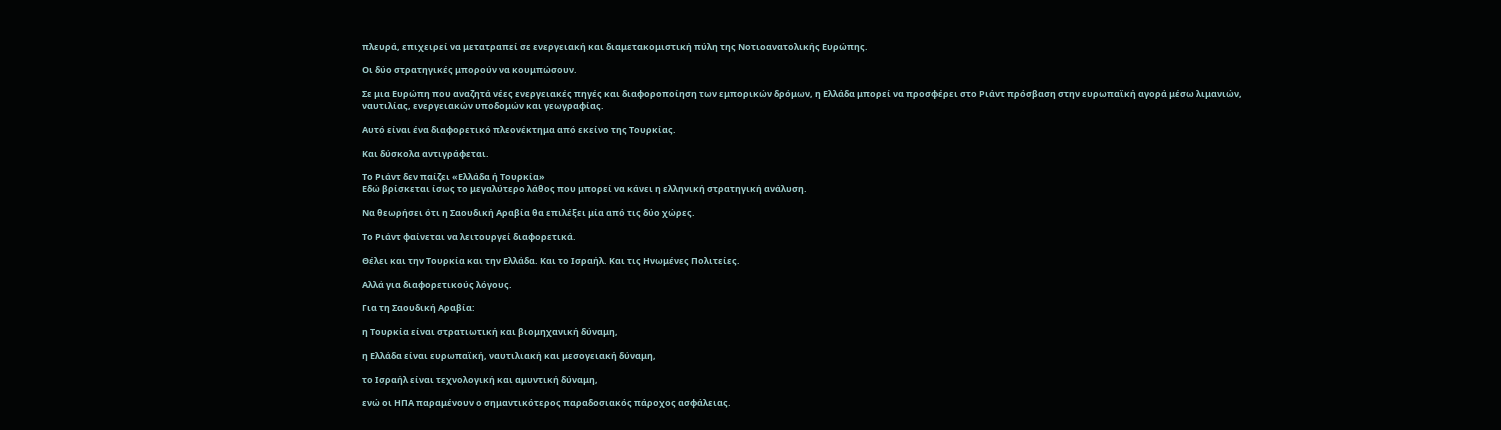πλευρά, επιχειρεί να μετατραπεί σε ενεργειακή και διαμετακομιστική πύλη της Νοτιοανατολικής Ευρώπης.

Οι δύο στρατηγικές μπορούν να κουμπώσουν.

Σε μια Ευρώπη που αναζητά νέες ενεργειακές πηγές και διαφοροποίηση των εμπορικών δρόμων, η Ελλάδα μπορεί να προσφέρει στο Ριάντ πρόσβαση στην ευρωπαϊκή αγορά μέσω λιμανιών, ναυτιλίας, ενεργειακών υποδομών και γεωγραφίας.

Αυτό είναι ένα διαφορετικό πλεονέκτημα από εκείνο της Τουρκίας.

Και δύσκολα αντιγράφεται.

Το Ριάντ δεν παίζει «Ελλάδα ή Τουρκία»
Εδώ βρίσκεται ίσως το μεγαλύτερο λάθος που μπορεί να κάνει η ελληνική στρατηγική ανάλυση.

Να θεωρήσει ότι η Σαουδική Αραβία θα επιλέξει μία από τις δύο χώρες.

Το Ριάντ φαίνεται να λειτουργεί διαφορετικά.

Θέλει και την Τουρκία και την Ελλάδα. Και το Ισραήλ. Και τις Ηνωμένες Πολιτείες.

Αλλά για διαφορετικούς λόγους.

Για τη Σαουδική Αραβία:

η Τουρκία είναι στρατιωτική και βιομηχανική δύναμη,

η Ελλάδα είναι ευρωπαϊκή, ναυτιλιακή και μεσογειακή δύναμη,

το Ισραήλ είναι τεχνολογική και αμυντική δύναμη,

ενώ οι ΗΠΑ παραμένουν ο σημαντικότερος παραδοσιακός πάροχος ασφάλειας.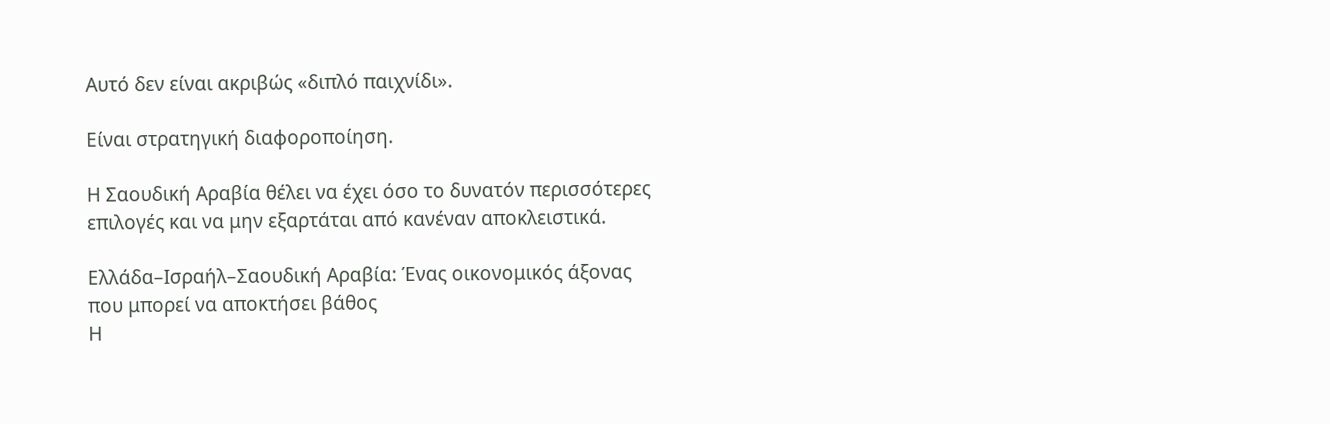Αυτό δεν είναι ακριβώς «διπλό παιχνίδι».

Είναι στρατηγική διαφοροποίηση.

Η Σαουδική Αραβία θέλει να έχει όσο το δυνατόν περισσότερες επιλογές και να μην εξαρτάται από κανέναν αποκλειστικά.

Ελλάδα–Ισραήλ–Σαουδική Αραβία: Ένας οικονομικός άξονας που μπορεί να αποκτήσει βάθος
Η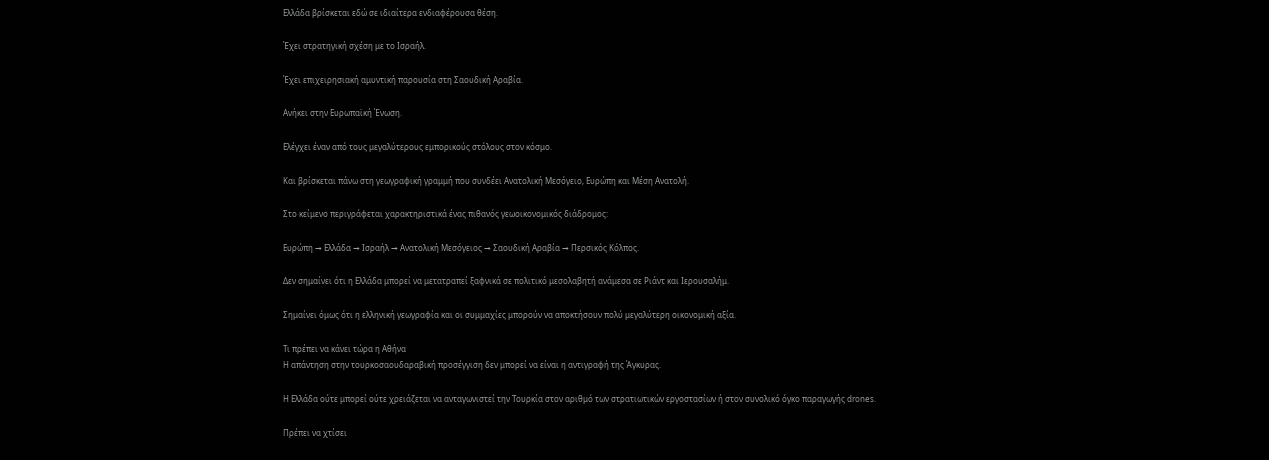Ελλάδα βρίσκεται εδώ σε ιδιαίτερα ενδιαφέρουσα θέση.

Έχει στρατηγική σχέση με το Ισραήλ.

Έχει επιχειρησιακή αμυντική παρουσία στη Σαουδική Αραβία.

Ανήκει στην Ευρωπαϊκή Ένωση.

Ελέγχει έναν από τους μεγαλύτερους εμπορικούς στόλους στον κόσμο.

Και βρίσκεται πάνω στη γεωγραφική γραμμή που συνδέει Ανατολική Μεσόγειο, Ευρώπη και Μέση Ανατολή.

Στο κείμενο περιγράφεται χαρακτηριστικά ένας πιθανός γεωοικονομικός διάδρομος:

Ευρώπη → Ελλάδα → Ισραήλ → Ανατολική Μεσόγειος → Σαουδική Αραβία → Περσικός Κόλπος.

Δεν σημαίνει ότι η Ελλάδα μπορεί να μετατραπεί ξαφνικά σε πολιτικό μεσολαβητή ανάμεσα σε Ριάντ και Ιερουσαλήμ.

Σημαίνει όμως ότι η ελληνική γεωγραφία και οι συμμαχίες μπορούν να αποκτήσουν πολύ μεγαλύτερη οικονομική αξία.

Τι πρέπει να κάνει τώρα η Αθήνα
Η απάντηση στην τουρκοσαουδαραβική προσέγγιση δεν μπορεί να είναι η αντιγραφή της Άγκυρας.

Η Ελλάδα ούτε μπορεί ούτε χρειάζεται να ανταγωνιστεί την Τουρκία στον αριθμό των στρατιωτικών εργοστασίων ή στον συνολικό όγκο παραγωγής drones.

Πρέπει να χτίσει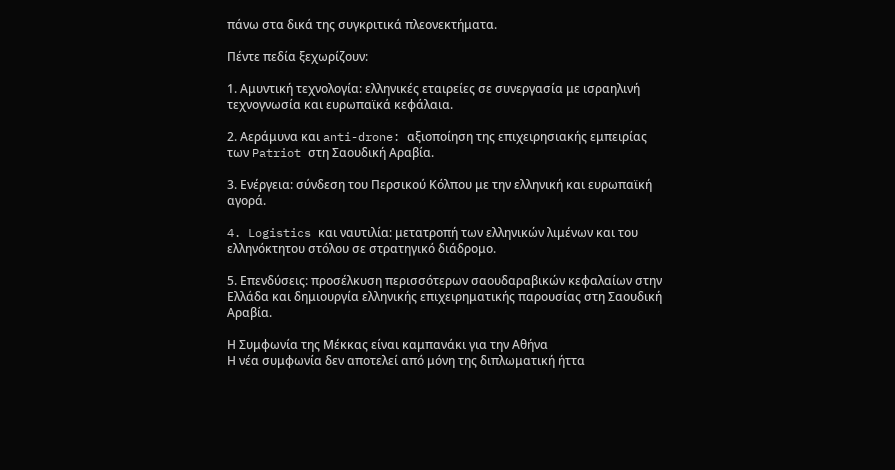πάνω στα δικά της συγκριτικά πλεονεκτήματα.

Πέντε πεδία ξεχωρίζουν:

1. Αμυντική τεχνολογία: ελληνικές εταιρείες σε συνεργασία με ισραηλινή τεχνογνωσία και ευρωπαϊκά κεφάλαια.

2. Αεράμυνα και anti-drone: αξιοποίηση της επιχειρησιακής εμπειρίας των Patriot στη Σαουδική Αραβία.

3. Ενέργεια: σύνδεση του Περσικού Κόλπου με την ελληνική και ευρωπαϊκή αγορά.

4. Logistics και ναυτιλία: μετατροπή των ελληνικών λιμένων και του ελληνόκτητου στόλου σε στρατηγικό διάδρομο.

5. Επενδύσεις: προσέλκυση περισσότερων σαουδαραβικών κεφαλαίων στην Ελλάδα και δημιουργία ελληνικής επιχειρηματικής παρουσίας στη Σαουδική Αραβία.

Η Συμφωνία της Μέκκας είναι καμπανάκι για την Αθήνα
Η νέα συμφωνία δεν αποτελεί από μόνη της διπλωματική ήττα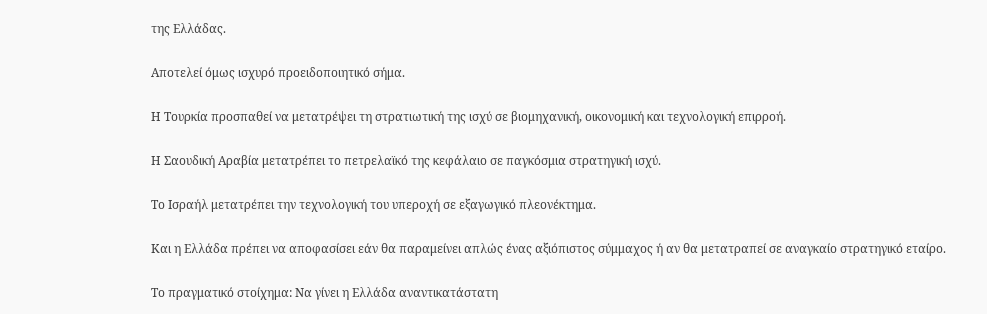της Ελλάδας.

Αποτελεί όμως ισχυρό προειδοποιητικό σήμα.

Η Τουρκία προσπαθεί να μετατρέψει τη στρατιωτική της ισχύ σε βιομηχανική, οικονομική και τεχνολογική επιρροή.

Η Σαουδική Αραβία μετατρέπει το πετρελαϊκό της κεφάλαιο σε παγκόσμια στρατηγική ισχύ.

Το Ισραήλ μετατρέπει την τεχνολογική του υπεροχή σε εξαγωγικό πλεονέκτημα.

Και η Ελλάδα πρέπει να αποφασίσει εάν θα παραμείνει απλώς ένας αξιόπιστος σύμμαχος ή αν θα μετατραπεί σε αναγκαίο στρατηγικό εταίρο.

Το πραγματικό στοίχημα: Να γίνει η Ελλάδα αναντικατάστατη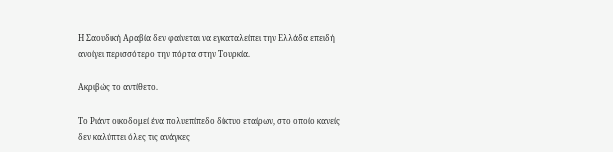Η Σαουδική Αραβία δεν φαίνεται να εγκαταλείπει την Ελλάδα επειδή ανοίγει περισσότερο την πόρτα στην Τουρκία.

Ακριβώς το αντίθετο.

Το Ριάντ οικοδομεί ένα πολυεπίπεδο δίκτυο εταίρων, στο οποίο κανείς δεν καλύπτει όλες τις ανάγκες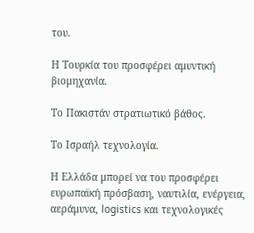του.

Η Τουρκία του προσφέρει αμυντική βιομηχανία.

Το Πακιστάν στρατιωτικό βάθος.

Το Ισραήλ τεχνολογία.

Η Ελλάδα μπορεί να του προσφέρει ευρωπαϊκή πρόσβαση, ναυτιλία, ενέργεια, αεράμυνα, logistics και τεχνολογικές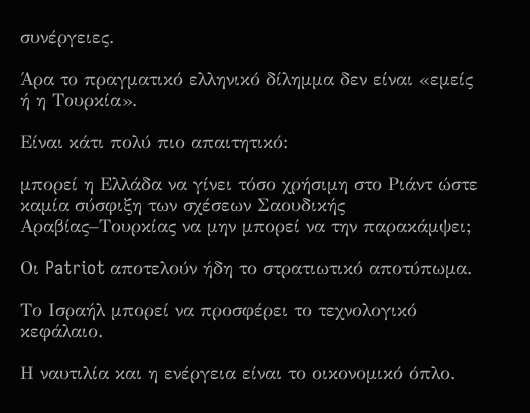συνέργειες.

Άρα το πραγματικό ελληνικό δίλημμα δεν είναι «εμείς ή η Τουρκία».

Είναι κάτι πολύ πιο απαιτητικό:

μπορεί η Ελλάδα να γίνει τόσο χρήσιμη στο Ριάντ ώστε καμία σύσφιξη των σχέσεων Σαουδικής Αραβίας–Τουρκίας να μην μπορεί να την παρακάμψει;

Οι Patriot αποτελούν ήδη το στρατιωτικό αποτύπωμα.

Το Ισραήλ μπορεί να προσφέρει το τεχνολογικό κεφάλαιο.

Η ναυτιλία και η ενέργεια είναι το οικονομικό όπλο.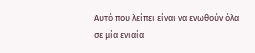Αυτό που λείπει είναι να ενωθούν όλα σε μία ενιαία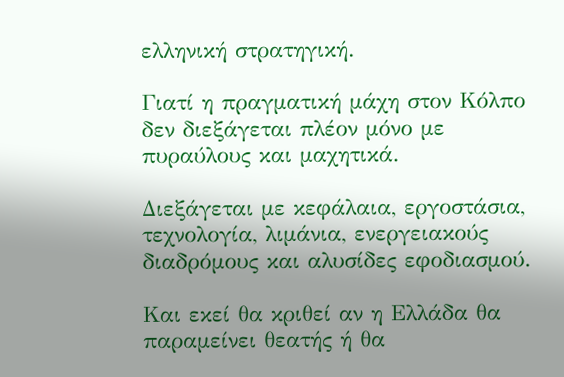ελληνική στρατηγική.

Γιατί η πραγματική μάχη στον Κόλπο δεν διεξάγεται πλέον μόνο με πυραύλους και μαχητικά.

Διεξάγεται με κεφάλαια, εργοστάσια, τεχνολογία, λιμάνια, ενεργειακούς διαδρόμους και αλυσίδες εφοδιασμού.

Και εκεί θα κριθεί αν η Ελλάδα θα παραμείνει θεατής ή θα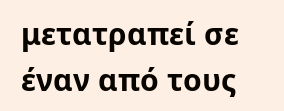μετατραπεί σε έναν από τους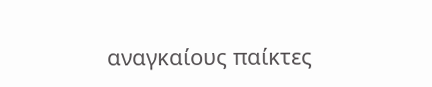αναγκαίους παίκτες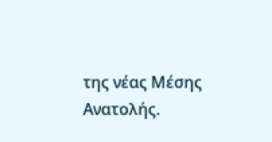της νέας Μέσης Ανατολής.